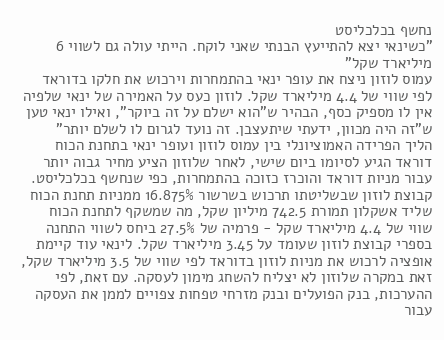נחשף בכלכליסט
"כשינאי יצא להתייעץ הבנתי שאני לוקח. הייתי עולה גם לשווי 6 מיליארד שקל"
עמוס לוזון ניצח את עופר ינאי בהתמחרות וירכוש את חלקו בדוראד לפי שווי של 4.4 מיליארד שקל. לוזון כעס על האמירה של ינאי שלפיה אין לו מספיק כסף, הבהיר ש"הוא ישלם על זה ביוקר", ואילו ינאי טען ש"זה היה מכוון, ידעתי שיתעצבן. זה נועד לגרום לו לשלם יותר"
הליך הפרידה האמוציונלי בין עמוס לוזון ועופר ינאי בתחנת הכוח דוראד הגיע לסיומו ביום שישי, לאחר שלוזון הציע מחיר גבוה יותר עבור מניות דוראד והוכרז כזוכה בהתמחרות, כפי שנחשף בכלכליסט. קבוצת לוזון שבשליטתו תרכוש בשרשור 16.875% ממניות תחנת הכוח שליד אשקלון תמורת 742.5 מיליון שקל, מה שמשקף לתחנת הכוח שווי של 4.4 מיליארד שקל - פרמיה של 27.5% ביחס לשווי התחנה בספרי קבוצת לוזון שעומד על 3.45 מיליארד שקל. לינאי עוד קיימת אופציה לרכוש את מניות לוזון בדוראד לפי שווי של 3.5 מיליארד שקל, זאת במקרה שלוזון לא יצליח להשחג מימון לעסקה. עם זאת, לפי ההערכות, בנק הפועלים ובנק מזרחי טפחות צפויים לממן את העסקה עבור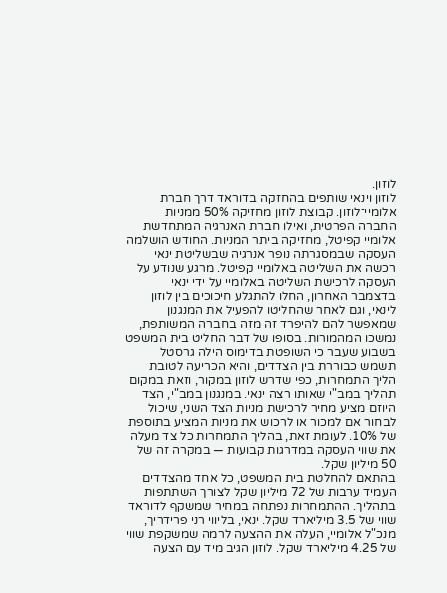לוזון.
לוזון וינאי שותפים בהחזקה בדוראד דרך חברת אלומיי־לוזון. קבוצת לוזון מחזיקה 50% ממניות החברה הפרטית, ואילו חברת האנרגיה המתחדשת אלומיי קפיטל, מחזיקה ביתר המניות. החודש הושלמה העסקה שבמסגרתה נופר אנרגיה שבשליטת ינאי רכשה את השליטה באלומיי קפיטל. מרגע שנודע על העסקה לרכישת השליטה באלומיי על ידי ינאי בדצמבר האחרון, החלו להתגלע חיכוכים בין לוזון לינאי, וגם לאחר שהחליטו להפעיל את המנגנון שמאפשר להם להיפרד זה מזה בחברה המשותפת, נמשכו המהמורות. בסופו של דבר החליט בית המשפט בשבוע שעבר כי השופטת בדימוס הילה גרסטל תשמש כבוררת בין הצדדים, והיא הכריעה לטובת הליך התמחרות, כפי שדרש לוזון במקור, וזאת במקום תהליך במב"י שאותו רצה ינאי. במנגנון במב"י, הצד היוזם מציע מחיר לרכישת מניות הצד השני, שיכול לבחור אם למכור או לרכוש את מניות המציע בתוספת של 10%. לעומת זאת, בהליך התמחרות כל צד מעלה את שווי העסקה במדרגות קבועות — במקרה זה של 50 מיליון שקל.
בהתאם להחלטת בית המשפט, כל אחד מהצדדים העמיד ערבות של 72 מיליון שקל לצורך השתתפות בתהליך. ההתמחרות נפתחה במחיר שמשקף לדוראד שווי של 3.5 מיליארד שקל. ינאי, בליווי רני פרידריך, מנכ"ל אלומיי, העלה את ההצעה לרמה שמשקפת שווי של 4.25 מיליארד שקל. לוזון הגיב מיד עם הצעה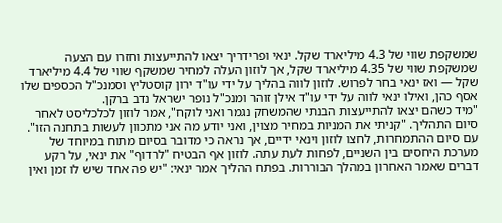שמשקפת שווי של 4.3 מיליארד שקל. ינאי ופרידריך יצאו להתייעצות וחזרו עם הצעה שמשקפת שווי של 4.35 מיליארד שקל, אך לוזון העלה למחיר שמשקף שווי של 4.4 מיליארד שקל — ואז ינאי בחר לפרוש. לוזון לווה בהליך על ידי עו"ד ירון קוסטליץ וסמנכ"ל הכספים שלו אסף כהן, ואילו ינאי לווה על ידי עו"ד אילן זוהר ומנכ"ל נופר ישראל נדב ברקן.
"מיד כשהם יצאו להתייעצות הבנתי שהמשחק נגמר ואני לוקח", אמר לוזון לכלכליסט לאחר סיום התהליך. "קניתי את המניות במחיר מצוין, ואני יודע מה אני מתכוון לעשות בתחנה הזו". עם סיום ההתמחרות, לחצו לוזון וינאי ידיים, אך נראה כי מדובר בסיום מתוח במיוחד של מערכת היחסים בין השניים, לפחות לעת עתה. לוזון אף הבטיח "לרדוף" את ינאי, על רקע דברים שאמר האחרון במהלך הבוררות. בפתח ההליך אמר ינאי: "יש פה אחד שיש לו זמן ואין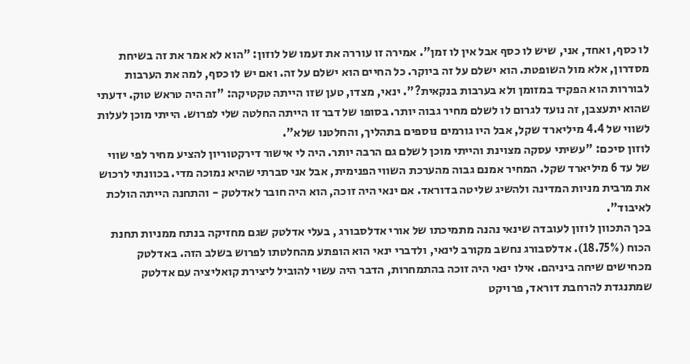לו כסף, ואחד, אני, שיש לו כסף אבל אין לו זמן". אמירה זו עוררה את זעמו של לוזון: "הוא לא אמר את זה בשיחת מסדרון, אלא מול השופטת. הוא ישלם על זה ביוקר. כל החיים הוא ישלם על זה. ואם יש לו כסף, למה את הערבות לבוררות הוא הפקיד במזומן ולא בערבות בנקאית?". ינאי, מצדו, טען שזו הייתה טקטיקה: "זה היה טראש טוק. ידעתי שהוא יתעצבן, זה נועד לגרום לו לשלם מחיר גבוה יותר. בסופו של דבר זו הייתה החלטה שלי לפרוש. הייתי מוכן לעלות לשווי של 4.4 מיליארד שקל, אבל היו גורמים נוספים בתהליך, והחלטנו שלא".
לוזון סיכם: "עשיתי עסקה מצוינת והייתי מוכן לשלם גם הרבה יותר. היה לי אישור דירקטוריון להציע מחיר לפי שווי של עד 6 מיליארד שקל. המחיר אמנם גבוה מהערכת השווי הפנימית, אבל אני סברתי שהיא נמוכה מדי. בכוונתי לרכוש את מרבית מניות המדינה ולהשיג שליטה בדוראד. אם ינאי היה זוכה, הוא היה חובר לאדלטק - והתחנה הייתה הולכת לאיבוד".
בכך התכוון לוזון לעובדה שינאי נהנה מתמיכתו של אורי אדלסבורג , בעלי אדלטק שגם מחזיקה בנתח ממניות תחנת הכוח (18.75%). אדלסבורג נחשב מקורב לינאי, ולדברי ינאי הוא הופתע מהחלטתו לפרוש בשלב הזה. באדלטק מכחישים שיחה ביניהם. אילו ינאי היה זוכה בהתמחרות, הדבר היה עשוי להוביל ליצירת קואליציה עם אדלטק שמתנגדת להרחבת דוראד, פרויקט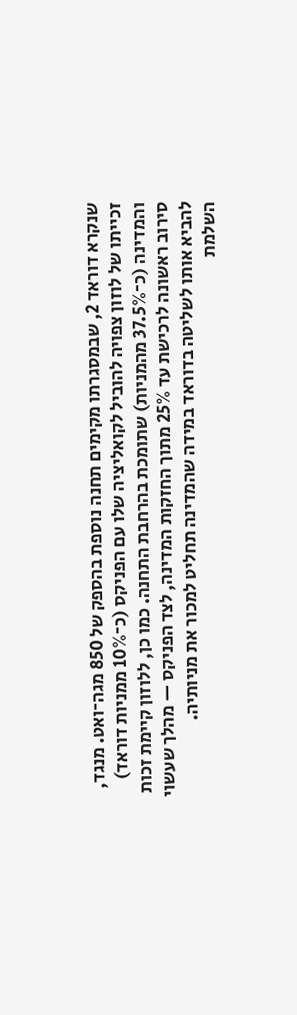שנקרא דוראד 2, שבמסגרתו מקימים תחנה נוספת בהספק של 850 מגה־ואט. מנגד, זכייתו של לוזון צפויה להוביל לקואליציה שלו עם הפניקס (כ־10% ממניות דוראד) והמדינה (כ־37.5% מהמניות) שתומכת בהרחבת התחנה. כמו כן, ללוזון קיימת זכות סירוב ראשונה לרכישת עד 25% מתוך החזקות המדינה, לצד הפניקס — מהלך שעשוי להביא אותו לשליטה בדוראד במידה שהמדינה תחליט למכור את מניותיה.
השלמת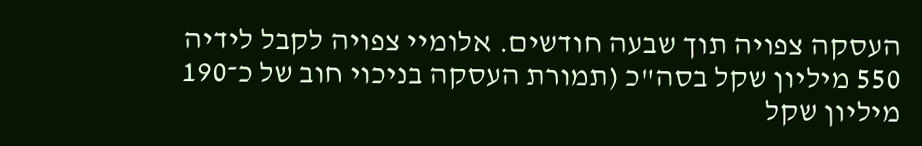העסקה צפויה תוך שבעה חודשים. אלומיי צפויה לקבל לידיה 550 מיליון שקל בסה"כ (תמורת העסקה בניכוי חוב של כ־190 מיליון שקל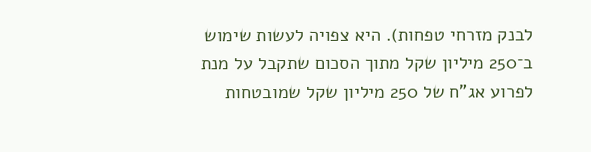לבנק מזרחי טפחות). היא צפויה לעשות שימוש ב־250 מיליון שקל מתוך הסכום שתקבל על מנת לפרוע אג"ח של 250 מיליון שקל שמובטחות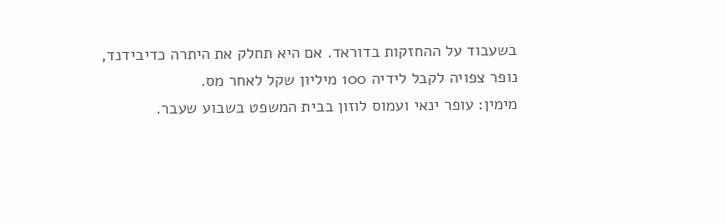בשעבוד על ההחזקות בדוראד. אם היא תחלק את היתרה כדיבידנד, נופר צפויה לקבל לידיה 100 מיליון שקל לאחר מס.
מימין: עופר ינאי ועמוס לוזון בבית המשפט בשבוע שעבר.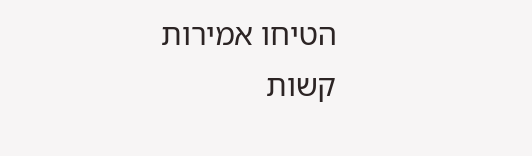הטיחו אמירות קשות